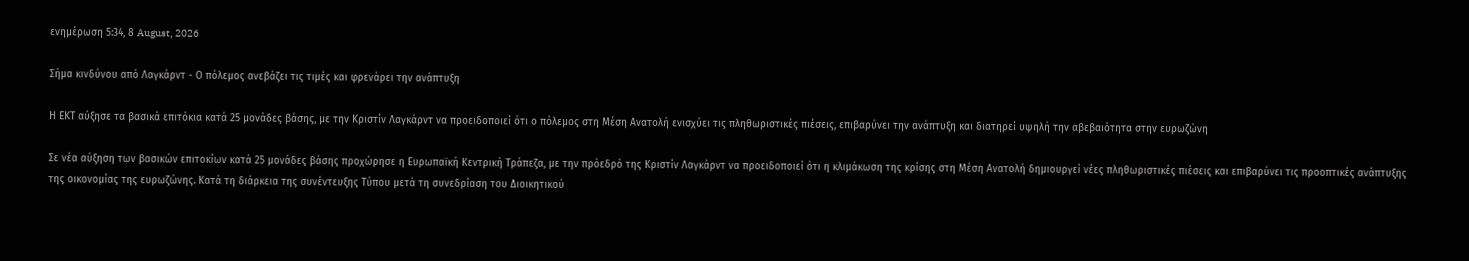ενημέρωση 5:34, 8 August, 2026

Σήμα κινδύνου από Λαγκάρντ - Ο πόλεμος ανεβάζει τις τιμές και φρενάρει την ανάπτυξη

Η ΕΚΤ αύξησε τα βασικά επιτόκια κατά 25 μονάδες βάσης, με την Κριστίν Λαγκάρντ να προειδοποιεί ότι ο πόλεμος στη Μέση Ανατολή ενισχύει τις πληθωριστικές πιέσεις, επιβαρύνει την ανάπτυξη και διατηρεί υψηλή την αβεβαιότητα στην ευρωζώνη

Σε νέα αύξηση των βασικών επιτοκίων κατά 25 μονάδες βάσης προχώρησε η Ευρωπαϊκή Κεντρική Τράπεζα, με την πρόεδρό της Κριστίν Λαγκάρντ να προειδοποιεί ότι η κλιμάκωση της κρίσης στη Μέση Ανατολή δημιουργεί νέες πληθωριστικές πιέσεις και επιβαρύνει τις προοπτικές ανάπτυξης της οικονομίας της ευρωζώνης. Κατά τη διάρκεια της συνέντευξης Τύπου μετά τη συνεδρίαση του Διοικητικού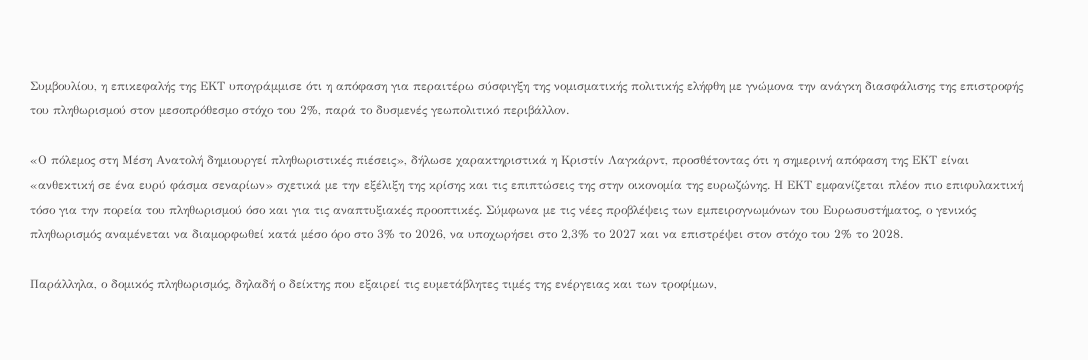Συμβουλίου, η επικεφαλής της ΕΚΤ υπογράμμισε ότι η απόφαση για περαιτέρω σύσφιγξη της νομισματικής πολιτικής ελήφθη με γνώμονα την ανάγκη διασφάλισης της επιστροφής του πληθωρισμού στον μεσοπρόθεσμο στόχο του 2%, παρά το δυσμενές γεωπολιτικό περιβάλλον.

«Ο πόλεμος στη Μέση Ανατολή δημιουργεί πληθωριστικές πιέσεις», δήλωσε χαρακτηριστικά η Κριστίν Λαγκάρντ, προσθέτοντας ότι η σημερινή απόφαση της ΕΚΤ είναι «ανθεκτική σε ένα ευρύ φάσμα σεναρίων» σχετικά με την εξέλιξη της κρίσης και τις επιπτώσεις της στην οικονομία της ευρωζώνης. Η ΕΚΤ εμφανίζεται πλέον πιο επιφυλακτική τόσο για την πορεία του πληθωρισμού όσο και για τις αναπτυξιακές προοπτικές. Σύμφωνα με τις νέες προβλέψεις των εμπειρογνωμόνων του Ευρωσυστήματος, ο γενικός πληθωρισμός αναμένεται να διαμορφωθεί κατά μέσο όρο στο 3% το 2026, να υποχωρήσει στο 2,3% το 2027 και να επιστρέψει στον στόχο του 2% το 2028.

Παράλληλα, ο δομικός πληθωρισμός, δηλαδή ο δείκτης που εξαιρεί τις ευμετάβλητες τιμές της ενέργειας και των τροφίμων,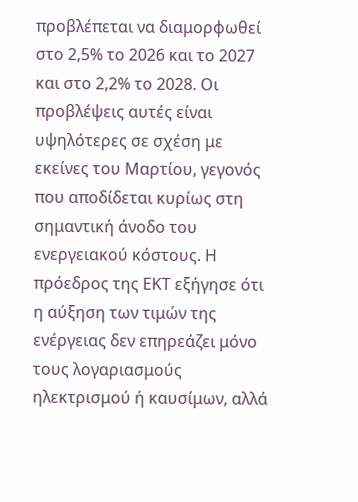προβλέπεται να διαμορφωθεί στο 2,5% το 2026 και το 2027 και στο 2,2% το 2028. Οι προβλέψεις αυτές είναι υψηλότερες σε σχέση με εκείνες του Μαρτίου, γεγονός που αποδίδεται κυρίως στη σημαντική άνοδο του ενεργειακού κόστους. Η πρόεδρος της ΕΚΤ εξήγησε ότι η αύξηση των τιμών της ενέργειας δεν επηρεάζει μόνο τους λογαριασμούς ηλεκτρισμού ή καυσίμων, αλλά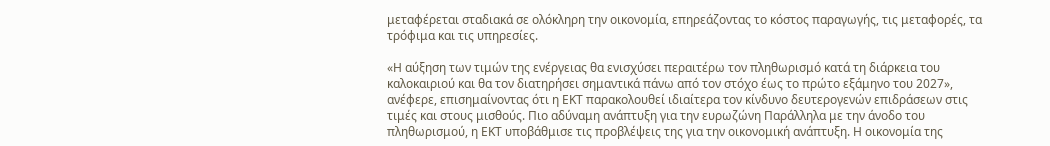μεταφέρεται σταδιακά σε ολόκληρη την οικονομία, επηρεάζοντας το κόστος παραγωγής, τις μεταφορές, τα τρόφιμα και τις υπηρεσίες.

«Η αύξηση των τιμών της ενέργειας θα ενισχύσει περαιτέρω τον πληθωρισμό κατά τη διάρκεια του καλοκαιριού και θα τον διατηρήσει σημαντικά πάνω από τον στόχο έως το πρώτο εξάμηνο του 2027», ανέφερε, επισημαίνοντας ότι η ΕΚΤ παρακολουθεί ιδιαίτερα τον κίνδυνο δευτερογενών επιδράσεων στις τιμές και στους μισθούς. Πιο αδύναμη ανάπτυξη για την ευρωζώνη Παράλληλα με την άνοδο του πληθωρισμού, η ΕΚΤ υποβάθμισε τις προβλέψεις της για την οικονομική ανάπτυξη. Η οικονομία της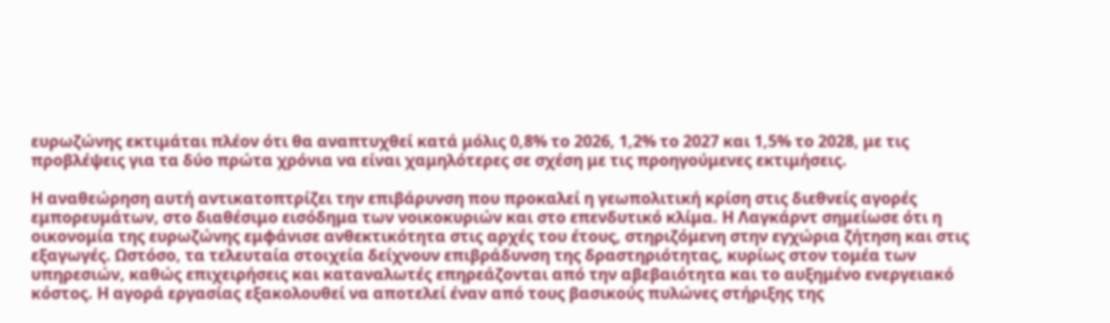ευρωζώνης εκτιμάται πλέον ότι θα αναπτυχθεί κατά μόλις 0,8% το 2026, 1,2% το 2027 και 1,5% το 2028, με τις προβλέψεις για τα δύο πρώτα χρόνια να είναι χαμηλότερες σε σχέση με τις προηγούμενες εκτιμήσεις.

Η αναθεώρηση αυτή αντικατοπτρίζει την επιβάρυνση που προκαλεί η γεωπολιτική κρίση στις διεθνείς αγορές εμπορευμάτων, στο διαθέσιμο εισόδημα των νοικοκυριών και στο επενδυτικό κλίμα. Η Λαγκάρντ σημείωσε ότι η οικονομία της ευρωζώνης εμφάνισε ανθεκτικότητα στις αρχές του έτους, στηριζόμενη στην εγχώρια ζήτηση και στις εξαγωγές. Ωστόσο, τα τελευταία στοιχεία δείχνουν επιβράδυνση της δραστηριότητας, κυρίως στον τομέα των υπηρεσιών, καθώς επιχειρήσεις και καταναλωτές επηρεάζονται από την αβεβαιότητα και το αυξημένο ενεργειακό κόστος. Η αγορά εργασίας εξακολουθεί να αποτελεί έναν από τους βασικούς πυλώνες στήριξης της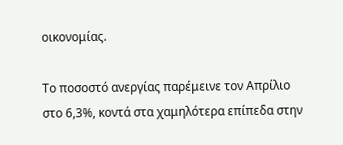οικονομίας.

Το ποσοστό ανεργίας παρέμεινε τον Απρίλιο στο 6,3%, κοντά στα χαμηλότερα επίπεδα στην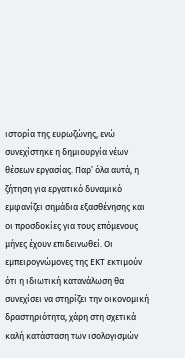ιστορία της ευρωζώνης, ενώ συνεχίστηκε η δημιουργία νέων θέσεων εργασίας. Παρ’ όλα αυτά, η ζήτηση για εργατικό δυναμικό εμφανίζει σημάδια εξασθένησης και οι προσδοκίες για τους επόμενους μήνες έχουν επιδεινωθεί. Οι εμπειρογνώμονες της ΕΚΤ εκτιμούν ότι η ιδιωτική κατανάλωση θα συνεχίσει να στηρίζει την οικονομική δραστηριότητα, χάρη στη σχετικά καλή κατάσταση των ισολογισμών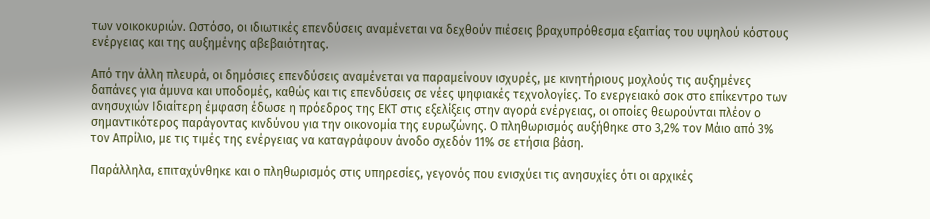των νοικοκυριών. Ωστόσο, οι ιδιωτικές επενδύσεις αναμένεται να δεχθούν πιέσεις βραχυπρόθεσμα εξαιτίας του υψηλού κόστους ενέργειας και της αυξημένης αβεβαιότητας.

Από την άλλη πλευρά, οι δημόσιες επενδύσεις αναμένεται να παραμείνουν ισχυρές, με κινητήριους μοχλούς τις αυξημένες δαπάνες για άμυνα και υποδομές, καθώς και τις επενδύσεις σε νέες ψηφιακές τεχνολογίες. Το ενεργειακό σοκ στο επίκεντρο των ανησυχιών Ιδιαίτερη έμφαση έδωσε η πρόεδρος της ΕΚΤ στις εξελίξεις στην αγορά ενέργειας, οι οποίες θεωρούνται πλέον ο σημαντικότερος παράγοντας κινδύνου για την οικονομία της ευρωζώνης. Ο πληθωρισμός αυξήθηκε στο 3,2% τον Μάιο από 3% τον Απρίλιο, με τις τιμές της ενέργειας να καταγράφουν άνοδο σχεδόν 11% σε ετήσια βάση.

Παράλληλα, επιταχύνθηκε και ο πληθωρισμός στις υπηρεσίες, γεγονός που ενισχύει τις ανησυχίες ότι οι αρχικές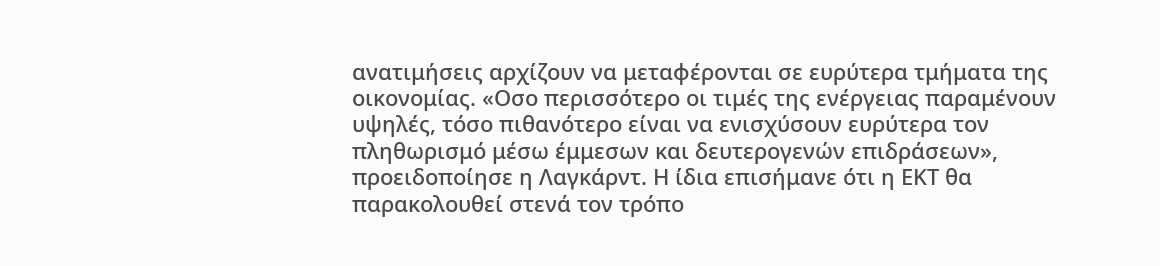ανατιμήσεις αρχίζουν να μεταφέρονται σε ευρύτερα τμήματα της οικονομίας. «Οσο περισσότερο οι τιμές της ενέργειας παραμένουν υψηλές, τόσο πιθανότερο είναι να ενισχύσουν ευρύτερα τον πληθωρισμό μέσω έμμεσων και δευτερογενών επιδράσεων», προειδοποίησε η Λαγκάρντ. Η ίδια επισήμανε ότι η ΕΚΤ θα παρακολουθεί στενά τον τρόπο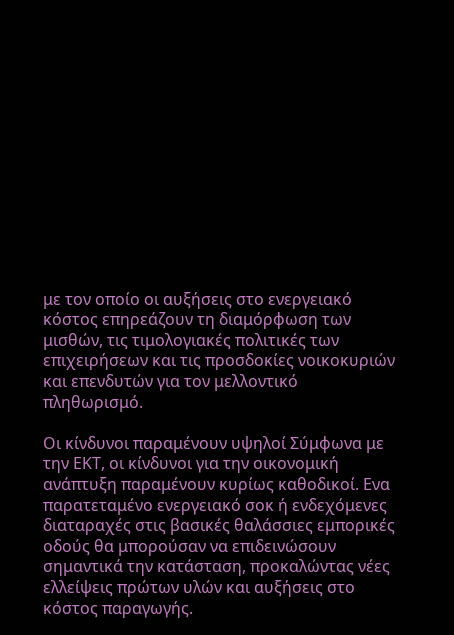με τον οποίο οι αυξήσεις στο ενεργειακό κόστος επηρεάζουν τη διαμόρφωση των μισθών, τις τιμολογιακές πολιτικές των επιχειρήσεων και τις προσδοκίες νοικοκυριών και επενδυτών για τον μελλοντικό πληθωρισμό.

Οι κίνδυνοι παραμένουν υψηλοί Σύμφωνα με την ΕΚΤ, οι κίνδυνοι για την οικονομική ανάπτυξη παραμένουν κυρίως καθοδικοί. Ενα παρατεταμένο ενεργειακό σοκ ή ενδεχόμενες διαταραχές στις βασικές θαλάσσιες εμπορικές οδούς θα μπορούσαν να επιδεινώσουν σημαντικά την κατάσταση, προκαλώντας νέες ελλείψεις πρώτων υλών και αυξήσεις στο κόστος παραγωγής.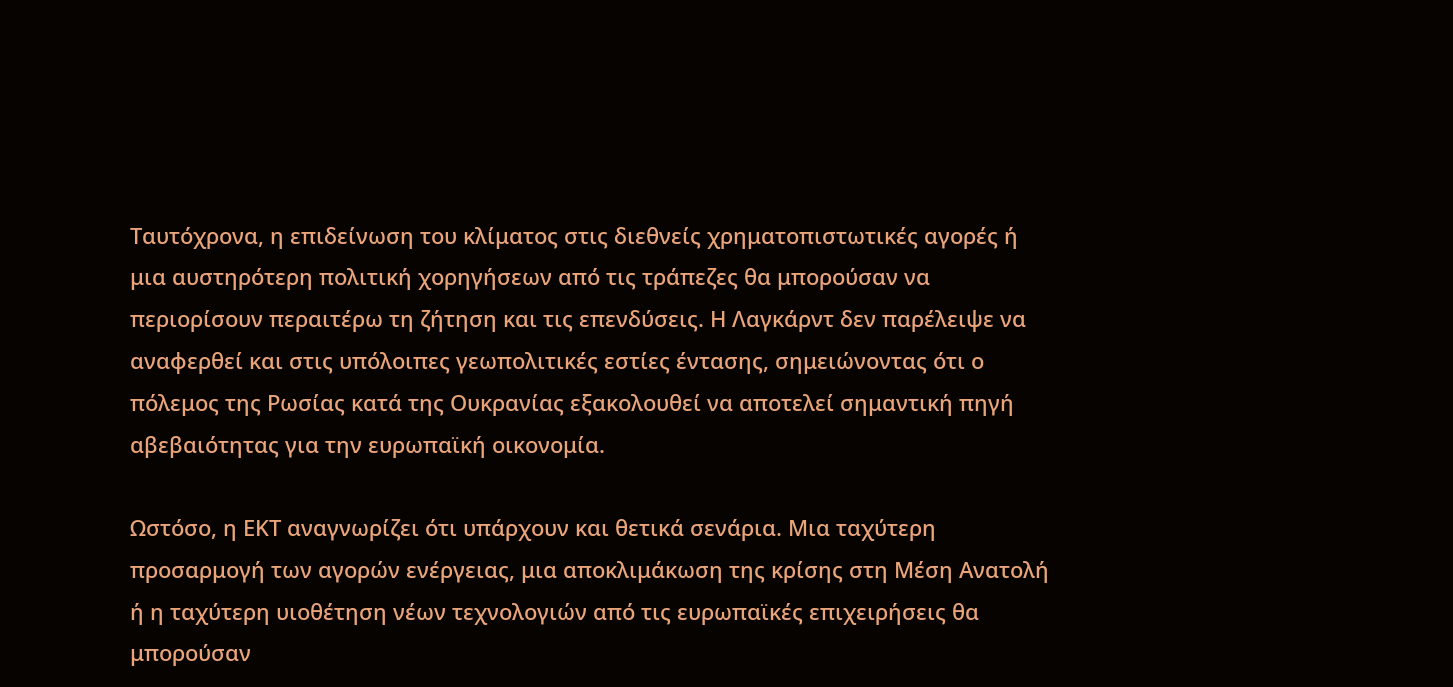Ταυτόχρονα, η επιδείνωση του κλίματος στις διεθνείς χρηματοπιστωτικές αγορές ή μια αυστηρότερη πολιτική χορηγήσεων από τις τράπεζες θα μπορούσαν να περιορίσουν περαιτέρω τη ζήτηση και τις επενδύσεις. Η Λαγκάρντ δεν παρέλειψε να αναφερθεί και στις υπόλοιπες γεωπολιτικές εστίες έντασης, σημειώνοντας ότι ο πόλεμος της Ρωσίας κατά της Ουκρανίας εξακολουθεί να αποτελεί σημαντική πηγή αβεβαιότητας για την ευρωπαϊκή οικονομία.

Ωστόσο, η ΕΚΤ αναγνωρίζει ότι υπάρχουν και θετικά σενάρια. Μια ταχύτερη προσαρμογή των αγορών ενέργειας, μια αποκλιμάκωση της κρίσης στη Μέση Ανατολή ή η ταχύτερη υιοθέτηση νέων τεχνολογιών από τις ευρωπαϊκές επιχειρήσεις θα μπορούσαν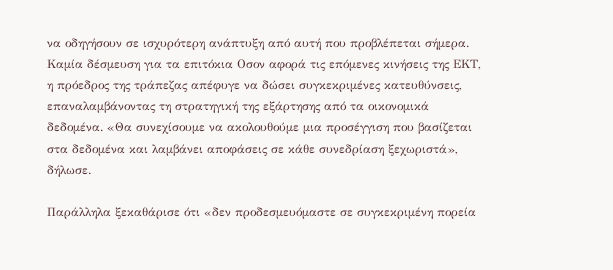να οδηγήσουν σε ισχυρότερη ανάπτυξη από αυτή που προβλέπεται σήμερα. Καμία δέσμευση για τα επιτόκια Οσον αφορά τις επόμενες κινήσεις της ΕΚΤ, η πρόεδρος της τράπεζας απέφυγε να δώσει συγκεκριμένες κατευθύνσεις, επαναλαμβάνοντας τη στρατηγική της εξάρτησης από τα οικονομικά δεδομένα. «Θα συνεχίσουμε να ακολουθούμε μια προσέγγιση που βασίζεται στα δεδομένα και λαμβάνει αποφάσεις σε κάθε συνεδρίαση ξεχωριστά», δήλωσε.

Παράλληλα ξεκαθάρισε ότι «δεν προδεσμευόμαστε σε συγκεκριμένη πορεία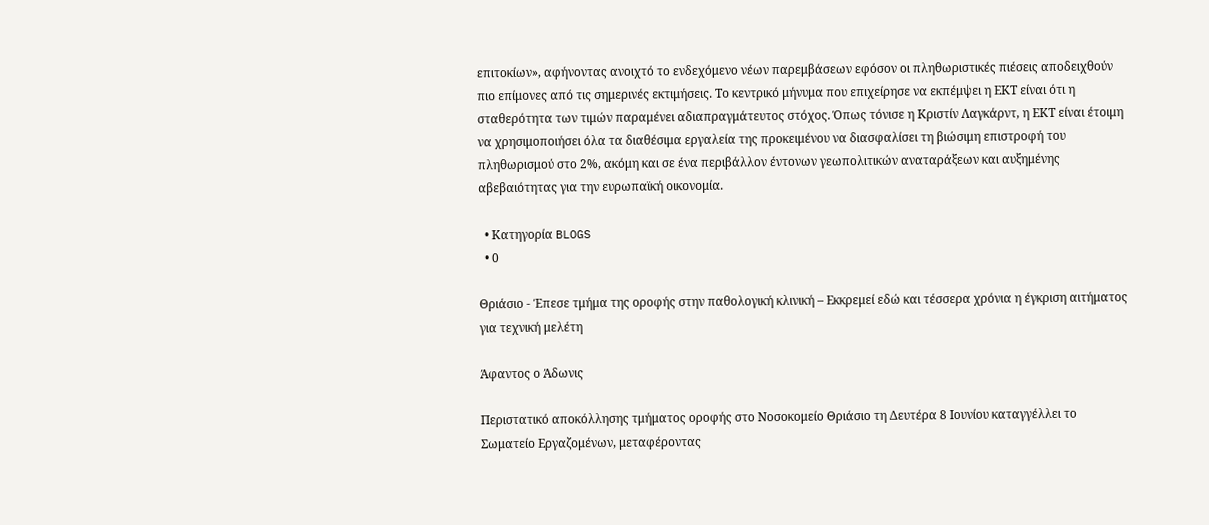επιτοκίων», αφήνοντας ανοιχτό το ενδεχόμενο νέων παρεμβάσεων εφόσον οι πληθωριστικές πιέσεις αποδειχθούν πιο επίμονες από τις σημερινές εκτιμήσεις. Το κεντρικό μήνυμα που επιχείρησε να εκπέμψει η ΕΚΤ είναι ότι η σταθερότητα των τιμών παραμένει αδιαπραγμάτευτος στόχος. Όπως τόνισε η Κριστίν Λαγκάρντ, η ΕΚΤ είναι έτοιμη να χρησιμοποιήσει όλα τα διαθέσιμα εργαλεία της προκειμένου να διασφαλίσει τη βιώσιμη επιστροφή του πληθωρισμού στο 2%, ακόμη και σε ένα περιβάλλον έντονων γεωπολιτικών αναταράξεων και αυξημένης αβεβαιότητας για την ευρωπαϊκή οικονομία.

  • Κατηγορία BLOGS
  • 0

Θριάσιο - Έπεσε τμήμα της οροφής στην παθολογική κλινική – Εκκρεμεί εδώ και τέσσερα χρόνια η έγκριση αιτήματος για τεχνική μελέτη

Άφαντος ο Άδωνις

Περιστατικό αποκόλλησης τμήματος οροφής στο Νοσοκομείο Θριάσιο τη Δευτέρα 8 Ιουνίου καταγγέλλει το Σωματείο Εργαζομένων, μεταφέροντας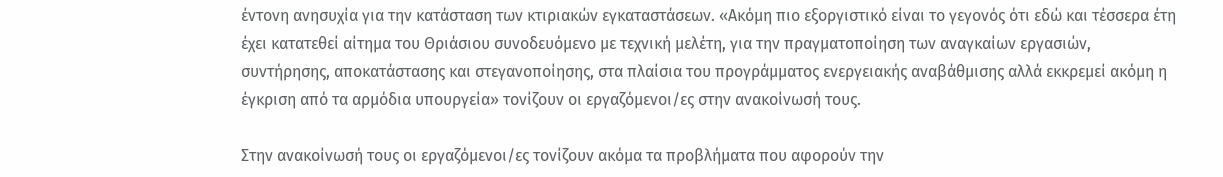έντονη ανησυχία για την κατάσταση των κτιριακών εγκαταστάσεων. «Ακόμη πιο εξοργιστικό είναι το γεγονός ότι εδώ και τέσσερα έτη έχει κατατεθεί αίτημα του Θριάσιου συνοδευόμενο με τεχνική μελέτη, για την πραγματοποίηση των αναγκαίων εργασιών, συντήρησης, αποκατάστασης και στεγανοποίησης, στα πλαίσια του προγράμματος ενεργειακής αναβάθμισης αλλά εκκρεμεί ακόμη η έγκριση από τα αρμόδια υπουργεία» τονίζουν οι εργαζόμενοι/ες στην ανακοίνωσή τους.

Στην ανακοίνωσή τους οι εργαζόμενοι/ες τονίζουν ακόμα τα προβλήματα που αφορούν την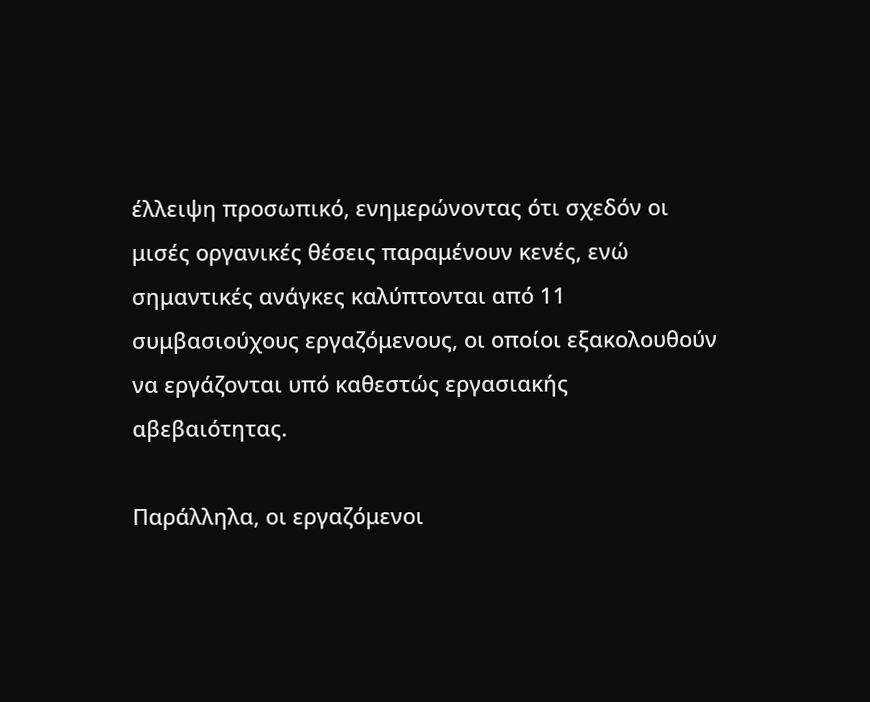έλλειψη προσωπικό, ενημερώνοντας ότι σχεδόν οι μισές οργανικές θέσεις παραμένουν κενές, ενώ σημαντικές ανάγκες καλύπτονται από 11 συμβασιούχους εργαζόμενους, οι οποίοι εξακολουθούν να εργάζονται υπό καθεστώς εργασιακής αβεβαιότητας.

Παράλληλα, οι εργαζόμενοι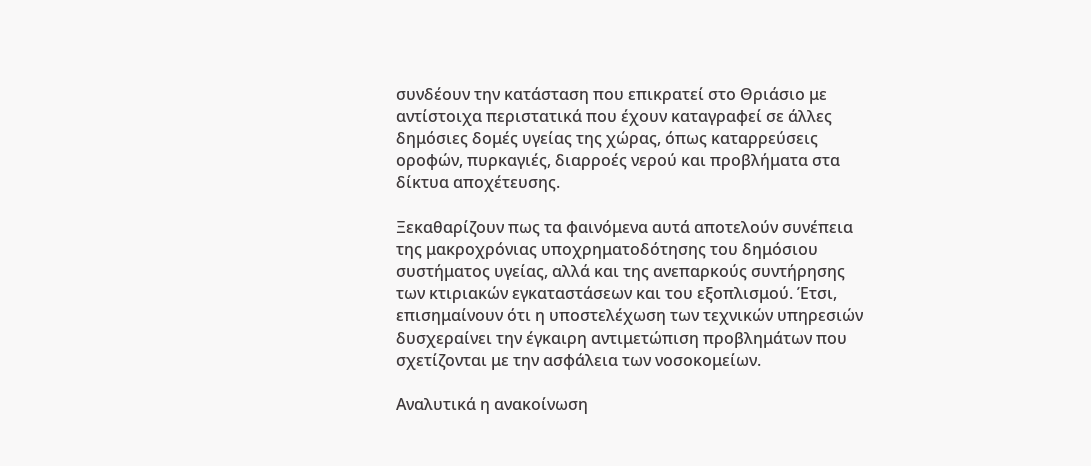συνδέουν την κατάσταση που επικρατεί στο Θριάσιο με αντίστοιχα περιστατικά που έχουν καταγραφεί σε άλλες δημόσιες δομές υγείας της χώρας, όπως καταρρεύσεις οροφών, πυρκαγιές, διαρροές νερού και προβλήματα στα δίκτυα αποχέτευσης.

Ξεκαθαρίζουν πως τα φαινόμενα αυτά αποτελούν συνέπεια της μακροχρόνιας υποχρηματοδότησης του δημόσιου συστήματος υγείας, αλλά και της ανεπαρκούς συντήρησης των κτιριακών εγκαταστάσεων και του εξοπλισμού. Έτσι, επισημαίνουν ότι η υποστελέχωση των τεχνικών υπηρεσιών δυσχεραίνει την έγκαιρη αντιμετώπιση προβλημάτων που σχετίζονται με την ασφάλεια των νοσοκομείων.

Αναλυτικά η ανακοίνωση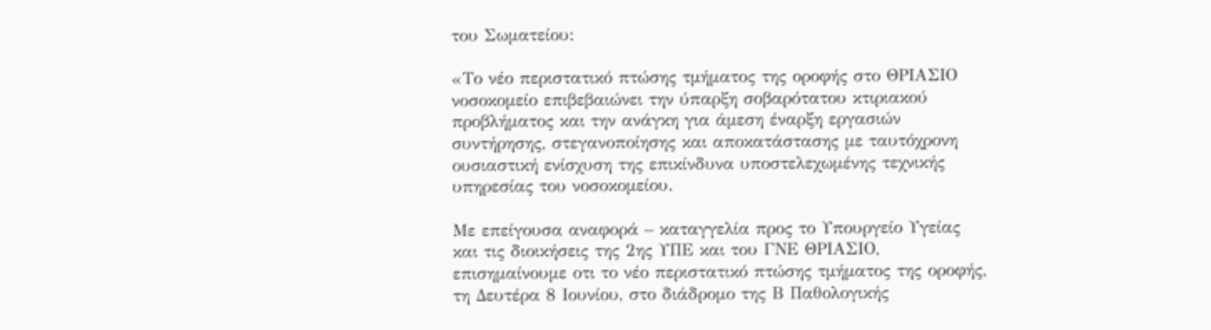του Σωματείου:

«Το νέο περιστατικό πτώσης τμήματος της οροφής στο ΘΡΙΑΣΙΟ νοσοκομείο επιβεβαιώνει την ύπαρξη σοβαρότατου κτιριακού προβλήματος και την ανάγκη για άμεση έναρξη εργασιών συντήρησης, στεγανοποίησης και αποκατάστασης με ταυτόχρονη ουσιαστική ενίσχυση της επικίνδυνα υποστελεχωμένης τεχνικής υπηρεσίας του νοσοκομείου.

Με επείγουσα αναφορά – καταγγελία προς το Υπουργείο Υγείας και τις διοικήσεις της 2ης ΥΠΕ και του ΓΝΕ ΘΡΙΑΣΙΟ, επισημαίνουμε οτι το νέο περιστατικό πτώσης τμήματος της οροφής, τη Δευτέρα 8 Ιουνίου, στο διάδρομο της Β Παθολογικής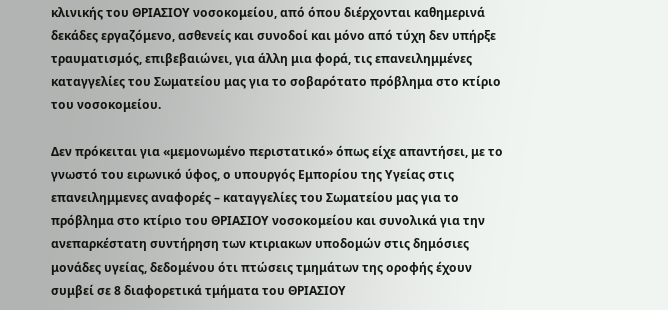κλινικής του ΘΡΙΑΣΙΟΥ νοσοκομείου, από όπου διέρχονται καθημερινά δεκάδες εργαζόμενο, ασθενείς και συνοδοί και μόνο από τύχη δεν υπήρξε τραυματισμός, επιβεβαιώνει, για άλλη μια φορά, τις επανειλημμένες καταγγελίες του Σωματείου μας για το σοβαρότατο πρόβλημα στο κτίριο του νοσοκομείου.

Δεν πρόκειται για «μεμονωμένο περιστατικό» όπως είχε απαντήσει, με το γνωστό του ειρωνικό ύφος, ο υπουργός Εμπορίου της Υγείας στις επανειλημμενες αναφορές – καταγγελίες του Σωματείου μας για το πρόβλημα στο κτίριο του ΘΡΙΑΣΙΟΥ νοσοκομείου και συνολικά για την ανεπαρκέστατη συντήρηση των κτιριακων υποδομών στις δημόσιες μονάδες υγείας, δεδομένου ότι πτώσεις τμημάτων της οροφής έχουν συμβεί σε 8 διαφορετικά τμήματα του ΘΡΙΑΣΙΟΥ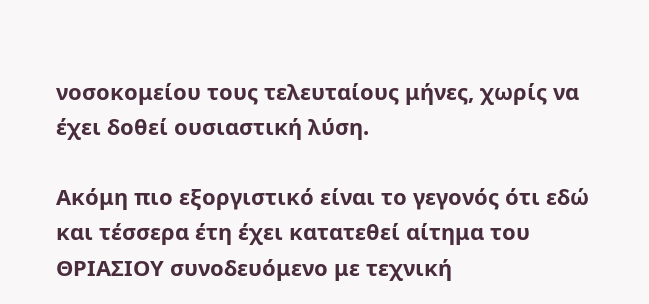νοσοκομείου τους τελευταίους μήνες, χωρίς να έχει δοθεί ουσιαστική λύση.

Ακόμη πιο εξοργιστικό είναι το γεγονός ότι εδώ και τέσσερα έτη έχει κατατεθεί αίτημα του ΘΡΙΑΣΙΟΥ συνοδευόμενο με τεχνική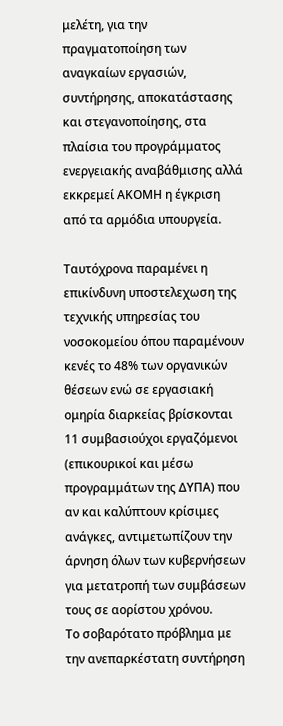μελέτη, για την πραγματοποίηση των αναγκαίων εργασιών, συντήρησης, αποκατάστασης και στεγανοποίησης, στα πλαίσια του προγράμματος ενεργειακής αναβάθμισης αλλά εκκρεμεί ΑΚΟΜΗ η έγκριση από τα αρμόδια υπουργεία.

Ταυτόχρονα παραμένει η επικίνδυνη υποστελεχωση της τεχνικής υπηρεσίας του νοσοκομείου όπου παραμένουν κενές το 48% των οργανικών θέσεων ενώ σε εργασιακή ομηρία διαρκείας βρίσκονται 11 συμβασιούχοι εργαζόμενοι (επικουρικοί και μέσω προγραμμάτων της ΔΥΠΑ) που αν και καλύπτουν κρίσιμες ανάγκες, αντιμετωπίζουν την άρνηση όλων των κυβερνήσεων για μετατροπή των συμβάσεων τους σε αορίστου χρόνου.
Το σοβαρότατο πρόβλημα με την ανεπαρκέστατη συντήρηση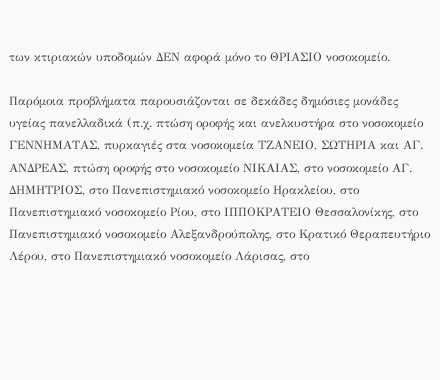των κτιριακών υποδομών ΔΕΝ αφορά μόνο το ΘΡΙΑΣΙΟ νοσοκομείο.

Παρόμοια προβλήματα παρουσιάζονται σε δεκάδες δημόσιες μονάδες υγείας πανελλαδικά (π.χ. πτώση οροφής και ανελκυστήρα στο νοσοκομείο ΓΕΝΝΗΜΑΤΑΣ, πυρκαγιές στα νοσοκομεία ΤΖΑΝΕΙΟ, ΣΩΤΗΡΙΑ και ΑΓ. ΑΝΔΡΕΑΣ, πτώση οροφής στο νοσοκομείο ΝΙΚΑΙΑΣ, στο νοσοκομείο ΑΓ. ΔΗΜΗΤΡΙΟΣ, στο Πανεπιστημιακό νοσοκομείο Ηρακλείου, στο Πανεπιστημιακό νοσοκομείο Ρίου, στο ΙΠΠΟΚΡΑΤΕΙΟ Θεσσαλονίκης, στο Πανεπιστημιακό νοσοκομείο Αλεξανδρούπολης, στο Κρατικό Θεραπευτήριο Λέρου, στο Πανεπιστημιακό νοσοκομείο Λάρισας, στο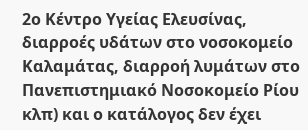2ο Κέντρο Υγείας Ελευσίνας, διαρροές υδάτων στο νοσοκομείο Καλαμάτας, διαρροή λυμάτων στο Πανεπιστημιακό Νοσοκομείο Ρίου κλπ) και ο κατάλογος δεν έχει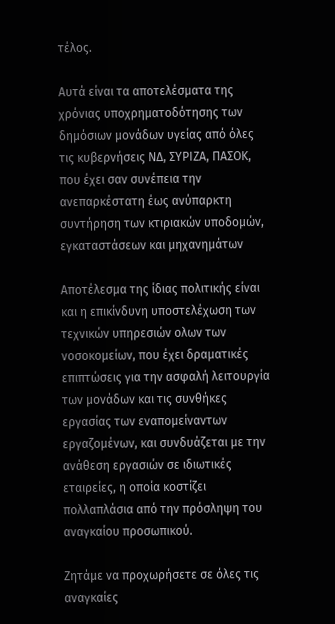τέλος.

Αυτά είναι τα αποτελέσματα της χρόνιας υποχρηματοδότησης των δημόσιων μονάδων υγείας από όλες τις κυβερνήσεις ΝΔ, ΣΥΡΙΖΑ, ΠΑΣΟΚ, που έχει σαν συνέπεια την ανεπαρκέστατη έως ανύπαρκτη συντήρηση των κτιριακών υποδομών, εγκαταστάσεων και μηχανημάτων

Αποτέλεσμα της ίδιας πολιτικής είναι και η επικίνδυνη υποστελέχωση των τεχνικών υπηρεσιών ολων των νοσοκομείων, που έχει δραματικές επιπτώσεις για την ασφαλή λειτουργία των μονάδων και τις συνθήκες εργασίας των εναπομείναντων εργαζομένων, και συνδυάζεται με την ανάθεση εργασιών σε ιδιωτικές εταιρείες, η οποία κοστίζει πολλαπλάσια από την πρόσληψη του αναγκαίου προσωπικού.

Ζητάμε να προχωρήσετε σε όλες τις αναγκαίες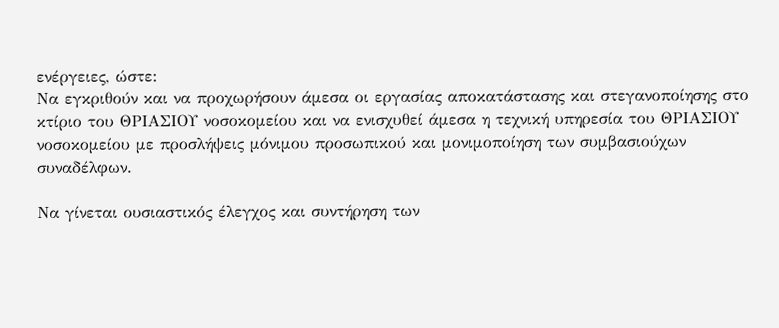ενέργειες, ώστε:
Να εγκριθούν και να προχωρήσουν άμεσα οι εργασίας αποκατάστασης και στεγανοποίησης στο κτίριο του ΘΡΙΑΣΙΟΥ νοσοκομείου και να ενισχυθεί άμεσα η τεχνική υπηρεσία του ΘΡΙΑΣΙΟΥ νοσοκομείου με προσλήψεις μόνιμου προσωπικού και μονιμοποίηση των συμβασιούχων συναδέλφων.

Να γίνεται ουσιαστικός έλεγχος και συντήρηση των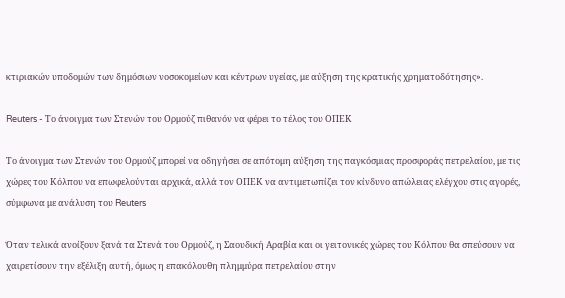κτιριακών υποδομών των δημόσιων νοσοκομείων και κέντρων υγείας, με αύξηση της κρατικής χρηματοδότησης».

Reuters - Το άνοιγμα των Στενών του Ορμούζ πιθανόν να φέρει το τέλος του ΟΠΕΚ

Το άνοιγμα των Στενών του Ορμούζ μπορεί να οδηγήσει σε απότομη αύξηση της παγκόσμιας προσφοράς πετρελαίου, με τις χώρες του Κόλπου να επωφελούνται αρχικά, αλλά τον ΟΠΕΚ να αντιμετωπίζει τον κίνδυνο απώλειας ελέγχου στις αγορές, σύμφωνα με ανάλυση του Reuters

Όταν τελικά ανοίξουν ξανά τα Στενά του Ορμούζ, η Σαουδική Αραβία και οι γειτονικές χώρες του Κόλπου θα σπεύσουν να χαιρετίσουν την εξέλιξη αυτή, όμως η επακόλουθη πλημμύρα πετρελαίου στην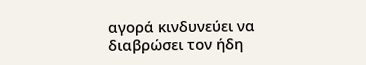αγορά κινδυνεύει να διαβρώσει τον ήδη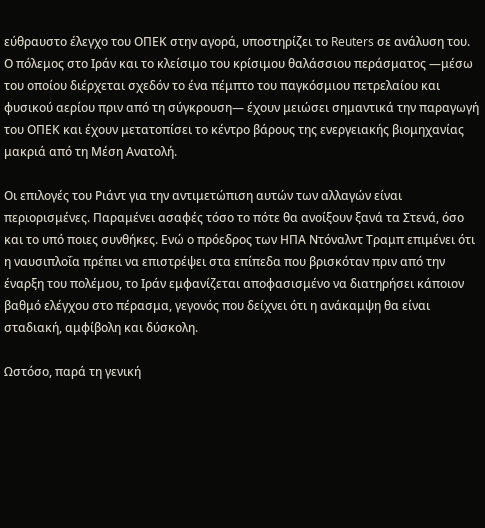εύθραυστο έλεγχο του ΟΠΕΚ στην αγορά, υποστηρίζει το Reuters σε ανάλυση του. Ο πόλεμος στο Ιράν και το κλείσιμο του κρίσιμου θαλάσσιου περάσματος —μέσω του οποίου διέρχεται σχεδόν το ένα πέμπτο του παγκόσμιου πετρελαίου και φυσικού αερίου πριν από τη σύγκρουση— έχουν μειώσει σημαντικά την παραγωγή του ΟΠΕΚ και έχουν μετατοπίσει το κέντρο βάρους της ενεργειακής βιομηχανίας μακριά από τη Μέση Ανατολή.

Οι επιλογές του Ριάντ για την αντιμετώπιση αυτών των αλλαγών είναι περιορισμένες. Παραμένει ασαφές τόσο το πότε θα ανοίξουν ξανά τα Στενά, όσο και το υπό ποιες συνθήκες. Ενώ ο πρόεδρος των ΗΠΑ Ντόναλντ Τραμπ επιμένει ότι η ναυσιπλοΐα πρέπει να επιστρέψει στα επίπεδα που βρισκόταν πριν από την έναρξη του πολέμου, το Ιράν εμφανίζεται αποφασισμένο να διατηρήσει κάποιον βαθμό ελέγχου στο πέρασμα, γεγονός που δείχνει ότι η ανάκαμψη θα είναι σταδιακή, αμφίβολη και δύσκολη.

Ωστόσο, παρά τη γενική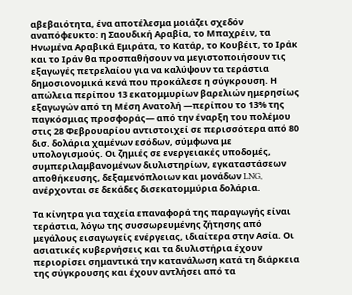αβεβαιότητα, ένα αποτέλεσμα μοιάζει σχεδόν αναπόφευκτο: η Σαουδική Αραβία, το Μπαχρέιν, τα Ηνωμένα Αραβικά Εμιράτα, το Κατάρ, το Κουβέιτ, το Ιράκ και το Ιράν θα προσπαθήσουν να μεγιστοποιήσουν τις εξαγωγές πετρελαίου για να καλύψουν τα τεράστια δημοσιονομικά κενά που προκάλεσε η σύγκρουση. Η απώλεια περίπου 13 εκατομμυρίων βαρελιών ημερησίως εξαγωγών από τη Μέση Ανατολή —περίπου το 13% της παγκόσμιας προσφοράς— από την έναρξη του πολέμου στις 28 Φεβρουαρίου αντιστοιχεί σε περισσότερα από 80 δισ. δολάρια χαμένων εσόδων, σύμφωνα με υπολογισμούς. Οι ζημιές σε ενεργειακές υποδομές, συμπεριλαμβανομένων διυλιστηρίων, εγκαταστάσεων αποθήκευσης, δεξαμενόπλοιων και μονάδων LNG, ανέρχονται σε δεκάδες δισεκατομμύρια δολάρια.

Τα κίνητρα για ταχεία επαναφορά της παραγωγής είναι τεράστια, λόγω της συσσωρευμένης ζήτησης από μεγάλους εισαγωγείς ενέργειας, ιδιαίτερα στην Ασία. Οι ασιατικές κυβερνήσεις και τα διυλιστήρια έχουν περιορίσει σημαντικά την κατανάλωση κατά τη διάρκεια της σύγκρουσης και έχουν αντλήσει από τα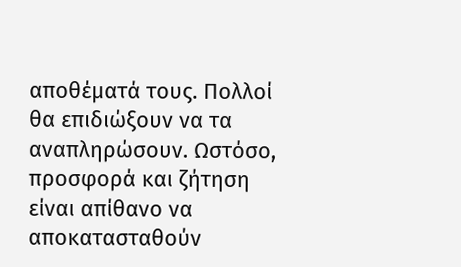αποθέματά τους. Πολλοί θα επιδιώξουν να τα αναπληρώσουν. Ωστόσο, προσφορά και ζήτηση είναι απίθανο να αποκατασταθούν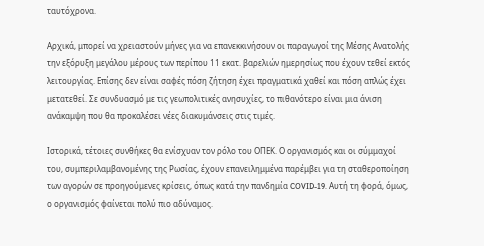ταυτόχρονα.

Αρχικά, μπορεί να χρειαστούν μήνες για να επανεκκινήσουν οι παραγωγοί της Μέσης Ανατολής την εξόρυξη μεγάλου μέρους των περίπου 11 εκατ. βαρελιών ημερησίως που έχουν τεθεί εκτός λειτουργίας. Επίσης δεν είναι σαφές πόση ζήτηση έχει πραγματικά χαθεί και πόση απλώς έχει μετατεθεί. Σε συνδυασμό με τις γεωπολιτικές ανησυχίες, το πιθανότερο είναι μια άνιση ανάκαμψη που θα προκαλέσει νέες διακυμάνσεις στις τιμές.

Ιστορικά, τέτοιες συνθήκες θα ενίσχυαν τον ρόλο του ΟΠΕΚ. Ο οργανισμός και οι σύμμαχοί του, συμπεριλαμβανομένης της Ρωσίας, έχουν επανειλημμένα παρέμβει για τη σταθεροποίηση των αγορών σε προηγούμενες κρίσεις, όπως κατά την πανδημία COVID-19. Αυτή τη φορά, όμως, ο οργανισμός φαίνεται πολύ πιο αδύναμος.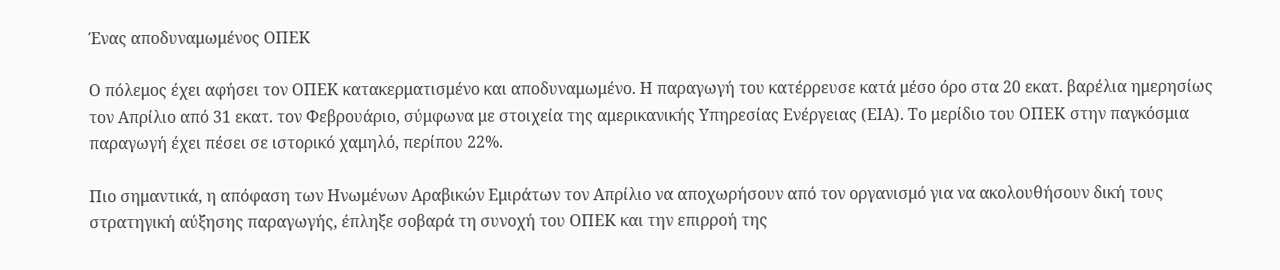Ένας αποδυναμωμένος ΟΠΕΚ

Ο πόλεμος έχει αφήσει τον ΟΠΕΚ κατακερματισμένο και αποδυναμωμένο. Η παραγωγή του κατέρρευσε κατά μέσο όρο στα 20 εκατ. βαρέλια ημερησίως τον Απρίλιο από 31 εκατ. τον Φεβρουάριο, σύμφωνα με στοιχεία της αμερικανικής Υπηρεσίας Ενέργειας (EIA). Το μερίδιο του ΟΠΕΚ στην παγκόσμια παραγωγή έχει πέσει σε ιστορικό χαμηλό, περίπου 22%.

Πιο σημαντικά, η απόφαση των Ηνωμένων Αραβικών Εμιράτων τον Απρίλιο να αποχωρήσουν από τον οργανισμό για να ακολουθήσουν δική τους στρατηγική αύξησης παραγωγής, έπληξε σοβαρά τη συνοχή του ΟΠΕΚ και την επιρροή της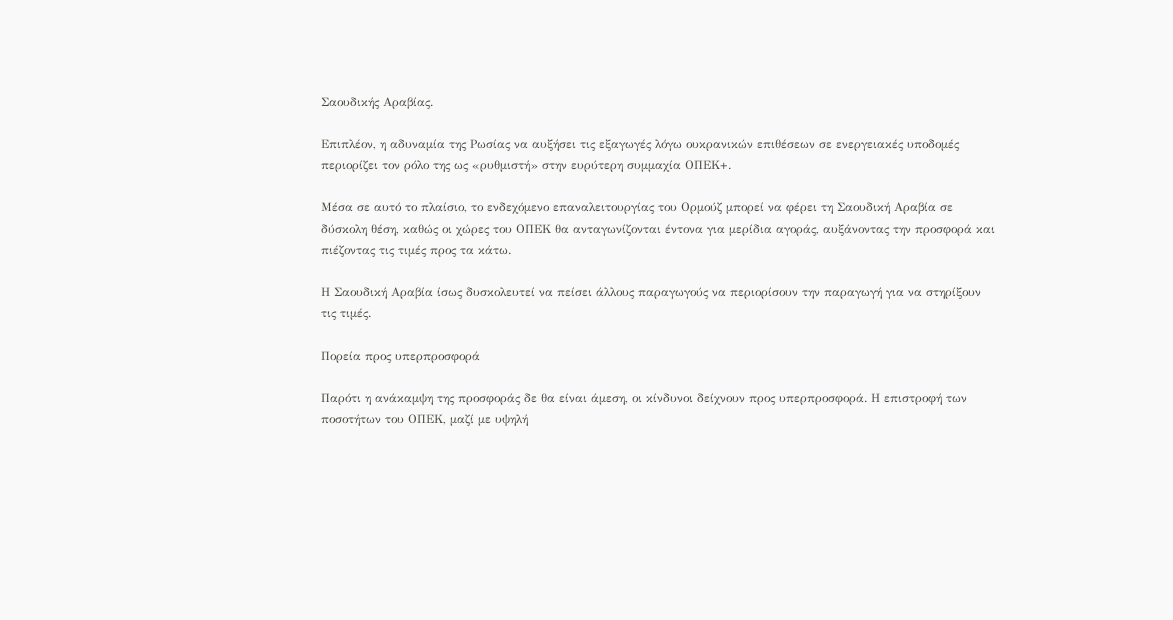Σαουδικής Αραβίας.

Επιπλέον, η αδυναμία της Ρωσίας να αυξήσει τις εξαγωγές λόγω ουκρανικών επιθέσεων σε ενεργειακές υποδομές περιορίζει τον ρόλο της ως «ρυθμιστή» στην ευρύτερη συμμαχία ΟΠΕΚ+.

Μέσα σε αυτό το πλαίσιο, το ενδεχόμενο επαναλειτουργίας του Ορμούζ μπορεί να φέρει τη Σαουδική Αραβία σε δύσκολη θέση, καθώς οι χώρες του ΟΠΕΚ θα ανταγωνίζονται έντονα για μερίδια αγοράς, αυξάνοντας την προσφορά και πιέζοντας τις τιμές προς τα κάτω.

Η Σαουδική Αραβία ίσως δυσκολευτεί να πείσει άλλους παραγωγούς να περιορίσουν την παραγωγή για να στηρίξουν τις τιμές.

Πορεία προς υπερπροσφορά

Παρότι η ανάκαμψη της προσφοράς δε θα είναι άμεση, οι κίνδυνοι δείχνουν προς υπερπροσφορά. Η επιστροφή των ποσοτήτων του ΟΠΕΚ, μαζί με υψηλή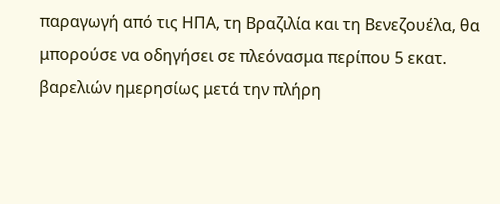παραγωγή από τις ΗΠΑ, τη Βραζιλία και τη Βενεζουέλα, θα μπορούσε να οδηγήσει σε πλεόνασμα περίπου 5 εκατ. βαρελιών ημερησίως μετά την πλήρη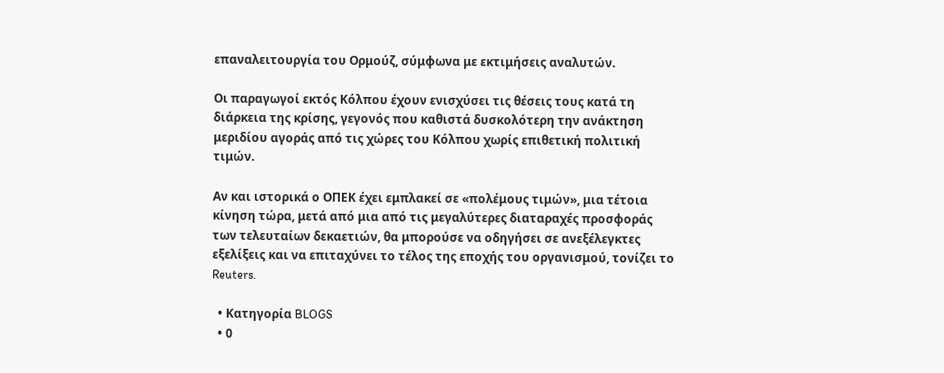επαναλειτουργία του Ορμούζ, σύμφωνα με εκτιμήσεις αναλυτών.

Οι παραγωγοί εκτός Κόλπου έχουν ενισχύσει τις θέσεις τους κατά τη διάρκεια της κρίσης, γεγονός που καθιστά δυσκολότερη την ανάκτηση μεριδίου αγοράς από τις χώρες του Κόλπου χωρίς επιθετική πολιτική τιμών.

Αν και ιστορικά ο ΟΠΕΚ έχει εμπλακεί σε «πολέμους τιμών», μια τέτοια κίνηση τώρα, μετά από μια από τις μεγαλύτερες διαταραχές προσφοράς των τελευταίων δεκαετιών, θα μπορούσε να οδηγήσει σε ανεξέλεγκτες εξελίξεις και να επιταχύνει το τέλος της εποχής του οργανισμού, τονίζει το Reuters.

  • Κατηγορία BLOGS
  • 0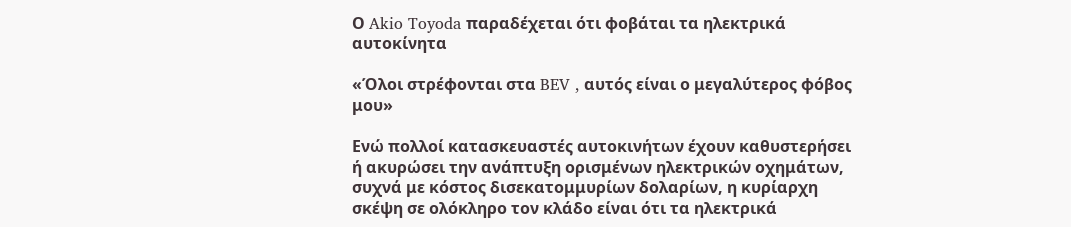Ο Akio Toyoda παραδέχεται ότι φοβάται τα ηλεκτρικά αυτοκίνητα

«Όλοι στρέφονται στα BEV , αυτός είναι ο μεγαλύτερος φόβος μου»

Ενώ πολλοί κατασκευαστές αυτοκινήτων έχουν καθυστερήσει ή ακυρώσει την ανάπτυξη ορισμένων ηλεκτρικών οχημάτων, συχνά με κόστος δισεκατομμυρίων δολαρίων, η κυρίαρχη σκέψη σε ολόκληρο τον κλάδο είναι ότι τα ηλεκτρικά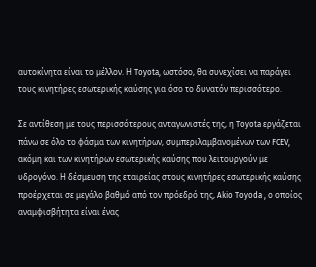αυτοκίνητα είναι το μέλλον. Η Toyota, ωστόσο, θα συνεχίσει να παράγει τους κινητήρες εσωτερικής καύσης για όσο το δυνατόν περισσότερο.

Σε αντίθεση με τους περισσότερους ανταγωνιστές της, η Toyota εργάζεται πάνω σε όλο το φάσμα των κινητήρων, συμπεριλαμβανομένων των FCEV, ακόμη και των κινητήρων εσωτερικής καύσης που λειτουργούν με υδρογόνο. Η δέσμευση της εταιρείας στους κινητήρες εσωτερικής καύσης προέρχεται σε μεγάλο βαθμό από τον πρόεδρό της, Akio Toyoda , ο οποίος αναμφισβήτητα είναι ένας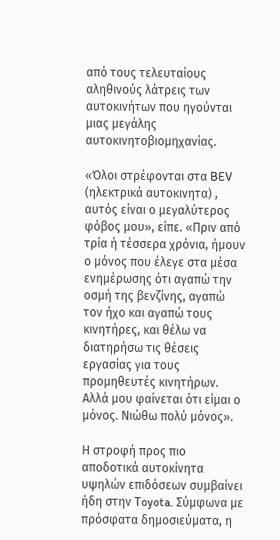από τους τελευταίους αληθινούς λάτρεις των αυτοκινήτων που ηγούνται μιας μεγάλης αυτοκινητοβιομηχανίας.

«Όλοι στρέφονται στα BEV (ηλεκτρικά αυτοκινητα) , αυτός είναι ο μεγαλύτερος φόβος μου», είπε. «Πριν από τρία ή τέσσερα χρόνια, ήμουν ο μόνος που έλεγε στα μέσα ενημέρωσης ότι αγαπώ την οσμή της βενζίνης, αγαπώ τον ήχο και αγαπώ τους κινητήρες, και θέλω να διατηρήσω τις θέσεις εργασίας για τους προμηθευτές κινητήρων. Αλλά μου φαίνεται ότι είμαι ο μόνος. Νιώθω πολύ μόνος».

Η στροφή προς πιο αποδοτικά αυτοκίνητα υψηλών επιδόσεων συμβαίνει ήδη στην Toyota. Σύμφωνα με πρόσφατα δημοσιεύματα, η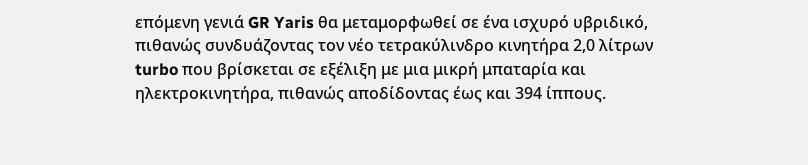επόμενη γενιά GR Yaris θα μεταμορφωθεί σε ένα ισχυρό υβριδικό, πιθανώς συνδυάζοντας τον νέο τετρακύλινδρο κινητήρα 2,0 λίτρων turbo που βρίσκεται σε εξέλιξη με μια μικρή μπαταρία και ηλεκτροκινητήρα, πιθανώς αποδίδοντας έως και 394 ίππους.